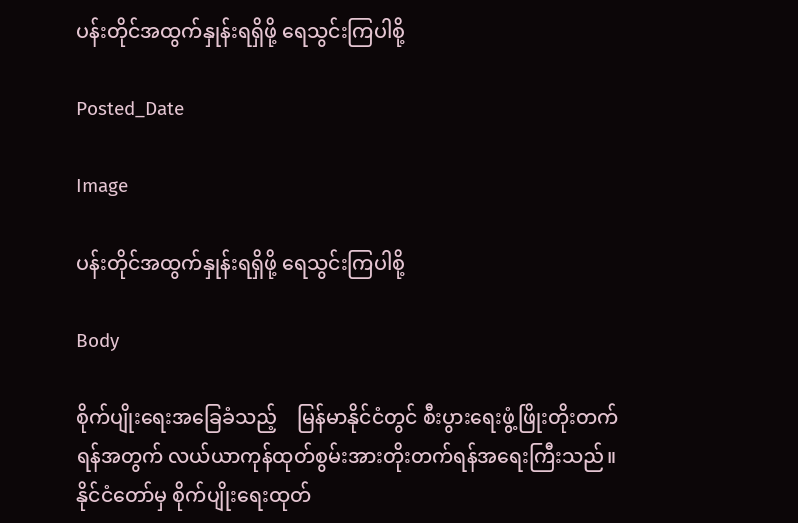ပန်းတိုင်အထွက်နှုန်းရရှိဖို့ ရေသွင်းကြပါစို့

Posted_Date

Image

ပန်းတိုင်အထွက်နှုန်းရရှိဖို့ ရေသွင်းကြပါစို့

Body

စိုက်ပျိုးရေးအခြေခံသည့်    မြန်မာနိုင်ငံတွင် စီးပွားရေးဖွံ့ဖြိုးတိုးတက်ရန်အတွက် လယ်ယာကုန်ထုတ်စွမ်းအားတိုးတက်ရန်အရေးကြီးသည်။ နိုင်ငံတော်မှ စိုက်ပျိုးရေးထုတ်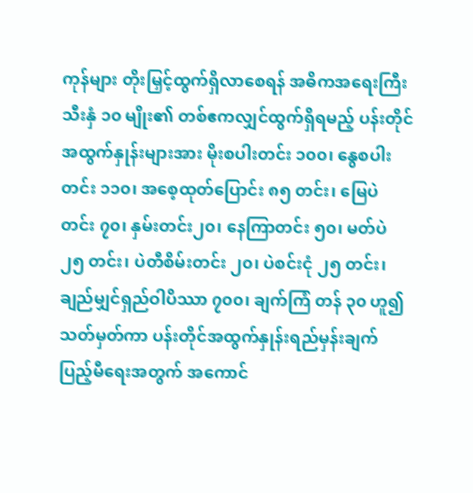ကုန်များ တိုးမြှင့်ထွက်ရှိလာစေရန် အဓိကအရေးကြီးသီးနှံ ၁၀ မျိုး၏ တစ်ဧကလျှင်ထွက်ရှိရမည့် ပန်းတိုင်အထွက်နှုန်းများအား မိုးစပါးတင်း ၁၀၀၊ နွေစပါးတင်း ၁၁၀၊ အစေ့ထုတ်ပြောင်း ၈၅ တင်း၊ မြေပဲ တင်း ၇၀၊ နှမ်းတင်း၂၀၊ နေကြာတင်း ၅၀၊ မတ်ပဲ ၂၅ တင်း၊ ပဲတီစိမ်းတင်း ၂၀၊ ပဲစင်းငုံ ၂၅ တင်း၊ ချည်မျှင်ရှည်ဝါပိဿာ ၇၀၀၊ ချက်ကြံ တန် ၃၀ ဟူ၍ သတ်မှတ်ကာ ပန်းတိုင်အထွက်နှုန်းရည်မှန်းချက် ပြည့်မီရေးအတွက် အကောင်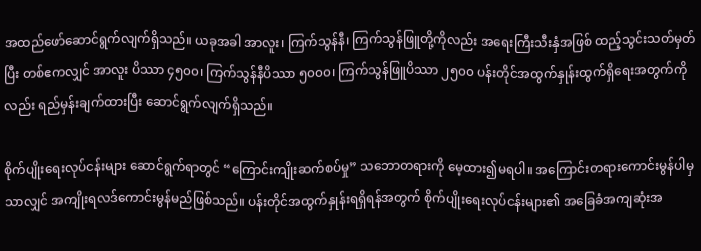အထည်ဖော်ဆောင်ရွက်လျက်ရှိသည်။ ယခုအခါ အာလူး၊ ကြက်သွန်နီ၊ ကြက်သွန်ဖြူတို့ကိုလည်း အရေးကြီးသီးနှံအဖြစ် ထည့်သွင်းသတ်မှတ်ပြီး တစ်ဧကလျှင် အာလူး ပိဿာ ၄၅၀၀၊ ကြက်သွန်နီပိဿာ ၅၀၀၀၊ ကြက်သွန်ဖြူပိဿာ ၂၅၀၀ ပန်းတိုင်အထွက်နှုန်းထွက်ရှိရေးအတွက်ကိုလည်း ရည်မှန်းချက်ထားပြီး ဆောင်ရွက်လျက်ရှိသည်။

စိုက်ပျိုးရေးလုပ်ငန်းများ ဆောင်ရွက်ရာတွင် “ကြောင်းကျိုးဆက်စပ်မှု” သဘောတရားကို မေ့ထား၍မရပါ။ အကြောင်းတရားကောင်းမွန်ပါမှသာလျှင် အကျိုးရလဒ်ကောင်းမွန်မည်ဖြစ်သည်။ ပန်းတိုင်အထွက်နှုန်းရရှိရန်အတွက် စိုက်ပျိုးရေးလုပ်ငန်းများ၏ အခြေခံအကျဆုံးအ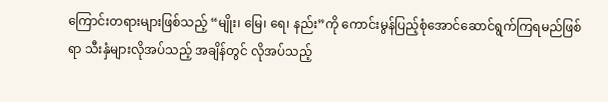ကြောင်းတရားများဖြစ်သည့် “မျိုး၊ မြေ၊ ရေ၊ နည်း”ကို ကောင်းမွန်ပြည့်စုံအောင်ဆောင်ရွက်ကြရမည်ဖြစ်ရာ သီးနှံများလိုအပ်သည့် အချိန်တွင် လိုအပ်သည့်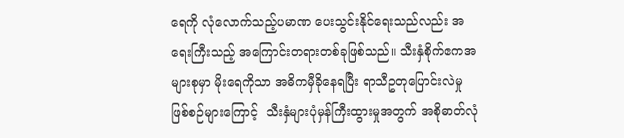ရေကို လုံလောက်သည့်ပမာဏ ပေးသွင်းနိုင်ရေးသည်လည်း အရေးကြီးသည့် အကြောင်းတရားတစ်ခုဖြစ်သည်။ သီးနှံစိုက်ဧကအများစုမှာ မိုးရေကိုသာ အဓိကမှီခိုနေရပြီး ရာသီဥတုပြောင်းလဲမှုဖြစ်စဉ်များကြောင့်  သီးနှံများပုံမှန်ကြီးထွားမှုအတွက် အစိုဓာတ်လုံ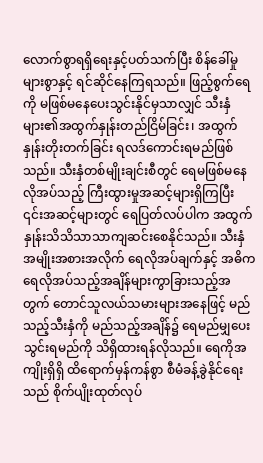လောက်စွာရရှိရေးနှင့်ပတ်သက်ပြီး စိန်ခေါ်မှုများစွာနှင့် ရင်ဆိုင်နေကြရသည်။ ဖြည့်စွက်ရေကို မဖြစ်မနေပေးသွင်းနိုင်မှသာလျှင် သီးနှံများ၏အထွက်နှုန်းတည်ငြိမ်ခြင်း၊ အထွက်နှုန်းတိုးတက်ခြင်း ရလဒ်ကောင်းရမည်ဖြစ်သည်။ သီးနှံတစ်မျိုးချင်းစီတွင် ရေမဖြစ်မနေလိုအပ်သည့် ကြီးထွားမှုအဆင့်များရှိကြပြီး ၎င်းအဆင့်များတွင် ရေပြတ်လပ်ပါက အထွက်နှုန်းသိသိသာသာကျဆင်းစေနိုင်သည်။ သီးနှံအမျိုးအစားအလိုက် ရေလိုအပ်ချက်နှင့် အဓိကရေလိုအပ်သည့်အချိန်များကွာခြားသည့်အတွက် တောင်သူလယ်သမားများအနေဖြင့် မည်သည့်သီးနှံကို မည်သည့်အချိန်၌ ရေမည်မျှပေးသွင်းရမည်ကို သိရှိထားရန်လိုသည်။ ရေကိုအကျိုးရှိရှိ ထိရောက်မှန်ကန်စွာ စီမံခန့်ခွဲနိုင်ရေးသည် စိုက်ပျိုးထုတ်လုပ်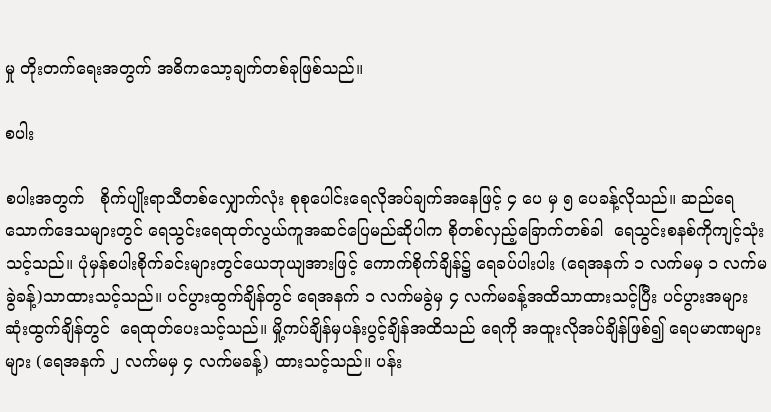မှု တိုးတက်ရေးအတွက် အဓိကသော့ချက်တစ်ခုဖြစ်သည်။

စပါး

စပါးအတွက်   စိုက်ပျိုးရာသီတစ်လျှောက်လုံး စုစုပေါင်းရေလိုအပ်ချက်အနေဖြင့် ၄ ပေ မှ ၅ ပေခန့်လိုသည်။ ဆည်ရေသောက်ဒေသများတွင် ရေသွင်းရေထုတ်လွယ်ကူအဆင်ပြေမည်ဆိုပါက စိုတစ်လှည့်ခြောက်တစ်ခါ  ရေသွင်းစနစ်ကိုကျင့်သုံးသင့်သည်။ ပုံမှန်စပါးစိုက်ခင်းများတွင်ယေဘုယျအားဖြင့် ကောက်စိုက်ချိန်၌ ရေခပ်ပါးပါး (ရေအနက် ၁ လက်မမှ ၁ လက်မခွဲခန့်)သာထားသင့်သည်။ ပင်ပွားထွက်ချိန်တွင် ရေအနက် ၁ လက်မခွဲမှ ၄ လက်မခန့်အထိသာထားသင့်ပြီး ပင်ပွားအများဆုံးထွက်ချိန်တွင်  ရေထုတ်ပေးသင့်သည်။ မှို့ကပ်ချိန်မှပန်းပွင့်ချိန်အထိသည် ရေကို အထူးလိုအပ်ချိန်ဖြစ်၍ ရေပမာဏများများ (ရေအနက် ၂ လက်မမှ ၄ လက်မခန့်) ထားသင့်သည်။ ပန်း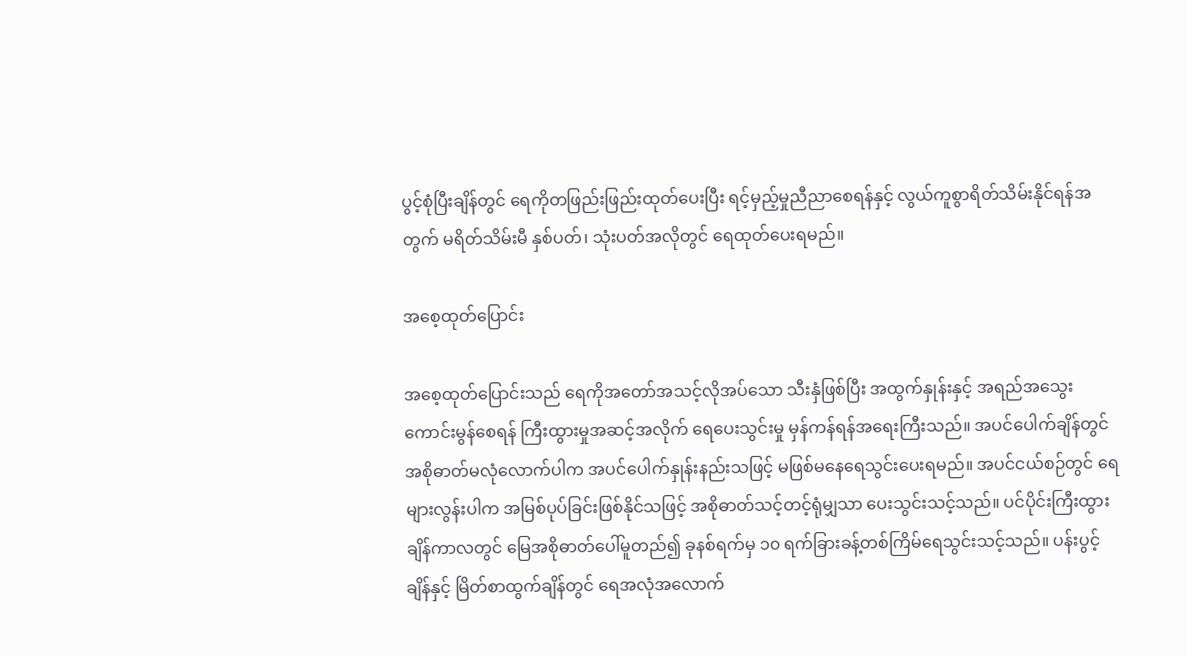ပွင့်စုံပြီးချိန်တွင် ရေကိုတဖြည်းဖြည်းထုတ်ပေးပြီး ရင့်မှည့်မှုညီညာစေရန်နှင့် လွယ်ကူစွာရိတ်သိမ်းနိုင်ရန်အတွက် မရိတ်သိမ်းမီ နှစ်ပတ်၊ သုံးပတ်အလိုတွင် ရေထုတ်ပေးရမည်။

အစေ့ထုတ်ပြောင်း

အစေ့ထုတ်ပြောင်းသည် ရေကိုအတော်အသင့်လိုအပ်သော သီးနှံဖြစ်ပြီး အထွက်နှုန်းနှင့် အရည်အသွေးကောင်းမွန်စေရန် ကြီးထွားမှုအဆင့်အလိုက် ရေပေးသွင်းမှု မှန်ကန်ရန်အရေးကြီးသည်။ အပင်ပေါက်ချိန်တွင် အစိုဓာတ်မလုံလောက်ပါက အပင်ပေါက်နှုန်းနည်းသဖြင့် မဖြစ်မနေရေသွင်းပေးရမည်။ အပင်ငယ်စဉ်တွင် ရေများလွန်းပါက အမြစ်ပုပ်ခြင်းဖြစ်နိုင်သဖြင့် အစိုဓာတ်သင့်တင့်ရုံမျှသာ ပေးသွင်းသင့်သည်။ ပင်ပိုင်းကြီးထွားချိန်ကာလတွင် မြေအစိုဓာတ်ပေါ်မူတည်၍ ခုနစ်ရက်မှ ၁၀ ရက်ခြားခန့်တစ်ကြိမ်ရေသွင်းသင့်သည်။ ပန်းပွင့်ချိန်နှင့် မြိတ်စာထွက်ချိန်တွင် ရေအလုံအလောက်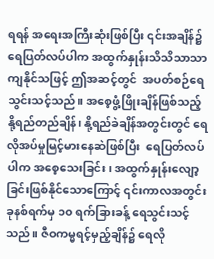ရရန် အရေးအကြီးဆုံးဖြစ်ပြီး ၎င်းအချိန်၌ရေပြတ်လပ်ပါက အထွက်နှုန်းသိသိသာသာကျနိုင်သဖြင့် ဤအဆင့်တွင်  အပတ်စဉ်ရေသွင်းသင့်သည်။ အစေ့ဖွံ့ဖြိုးချိန်ဖြစ်သည့် နို့ရည်တည်ချိန်၊ နို့ရည်ခဲချိန်အတွင်းတွင် ရေလိုအပ်မှုမြင့်မားနေဆဲဖြစ်ပြီး  ရေပြတ်လပ်ပါက အစေ့သေးခြင်း၊ အထွက်နှုန်းလျော့ခြင်းဖြစ်နိုင်သောကြောင့် ၎င်းကာလအတွင်း ခုနစ်ရက်မှ ၁၀ ရက်ခြားခန့် ရေသွင်းသင့်သည်။ ဇီဝကမ္မရင့်မှည့်ချိန်၌ ရေလို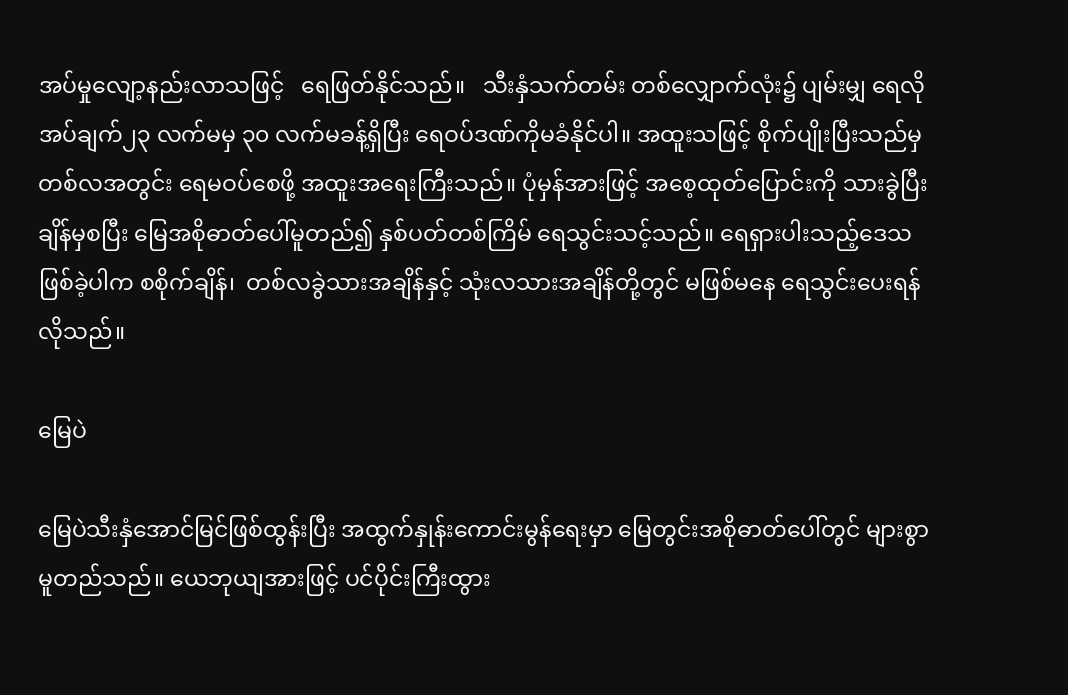အပ်မှုလျော့နည်းလာသဖြင့်   ရေဖြတ်နိုင်သည်။   သီးနှံသက်တမ်း တစ်လျှောက်လုံး၌ ပျမ်းမျှ ရေလိုအပ်ချက်၂၃ လက်မမှ ၃၀ လက်မခန့်ရှိပြီး ရေဝပ်ဒဏ်ကိုမခံနိုင်ပါ။ အထူးသဖြင့် စိုက်ပျိုးပြီးသည်မှ တစ်လအတွင်း ရေမဝပ်စေဖို့ အထူးအရေးကြီးသည်။ ပုံမှန်အားဖြင့် အစေ့ထုတ်ပြောင်းကို သားခွဲပြီးချိန်မှစပြီး မြေအစိုဓာတ်ပေါ်မူတည်၍ နှစ်ပတ်တစ်ကြိမ် ရေသွင်းသင့်သည်။ ရေရှားပါးသည့်ဒေသဖြစ်ခဲ့ပါက စစိုက်ချိန်၊  တစ်လခွဲသားအချိန်နှင့် သုံးလသားအချိန်တို့တွင် မဖြစ်မနေ ရေသွင်းပေးရန်လိုသည်။

မြေပဲ

မြေပဲသီးနှံအောင်မြင်ဖြစ်ထွန်းပြီး အထွက်နှုန်းကောင်းမွန်ရေးမှာ မြေတွင်းအစိုဓာတ်ပေါ်တွင် များစွာမူတည်သည်။ ယေဘုယျအားဖြင့် ပင်ပိုင်းကြီးထွား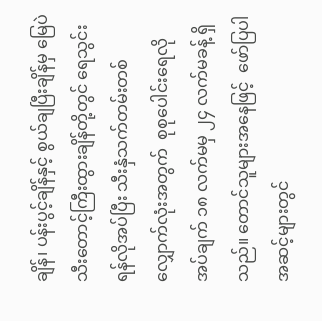ချိန်၊ ပန်းပွင့်ချိန်နှင့် စွယ်ချပြီးချိန်မှ မြေပဲသီးတောင့်ကြီးထွားချိန်တို့တွင် ရေသွင်းရန်လိုအပ်ပြီး သီးနှံသက်တမ်းတစ်လျှောက်လုံးအတွက်  စုစုပေါင်းရေလိုအပ်ချက် ၁၈ လက်မမှ ၂၄ လက်မခန့် ရှိသည်။ တောင်သူများအနေဖြင့်  ဖော်ပြပါအဆင့်များတွင်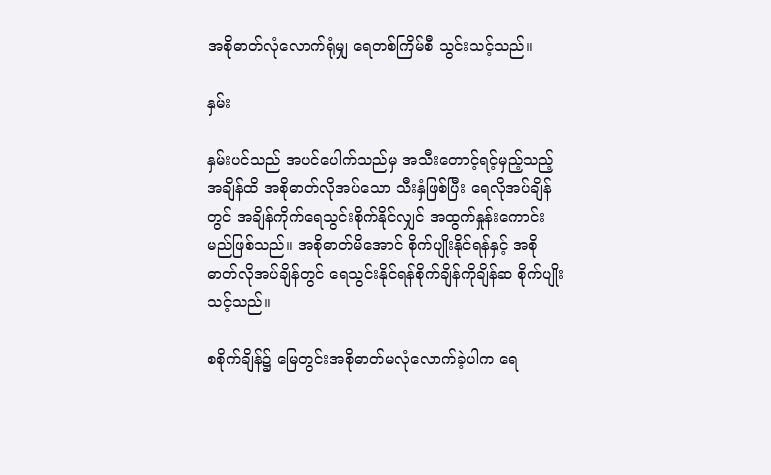အစိုဓာတ်လုံလောက်ရုံမျှ ရေတစ်ကြိမ်စီ သွင်းသင့်သည်။

နှမ်း

နှမ်းပင်သည် အပင်ပေါက်သည်မှ အသီးတောင့်ရင့်မှည့်သည့်အချိန်ထိ အစိုဓာတ်လိုအပ်သော သီးနှံဖြစ်ပြီး ရေလိုအပ်ချိန်တွင် အချိန်ကိုက်ရေသွင်းစိုက်နိုင်လျှင် အထွက်နှုန်းကောင်းမည်ဖြစ်သည်။ အစိုဓာတ်မိအောင် စိုက်ပျိုးနိုင်ရန်နှင့် အစိုဓာတ်လိုအပ်ချိန်တွင် ရေသွင်းနိုင်ရန်စိုက်ချိန်ကိုချိန်ဆ စိုက်ပျိုးသင့်သည်။

စစိုက်ချိန်၌ မြေတွင်းအစိုဓာတ်မလုံလောက်ခဲ့ပါက ရေ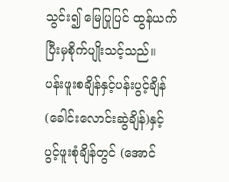သွင်း၍ မြေပြုပြင် ထွန်ယက်ပြီးမှစိုက်ပျိုးသင့်သည်။ ပန်းဖူးစချိန်နှင့်ပန်းပွင့်ချိန် (ခေါင်းလောင်းဆွဲချိန်)နှင့် ပွင့်ဖူးစုံချိန်တွင် (အောင်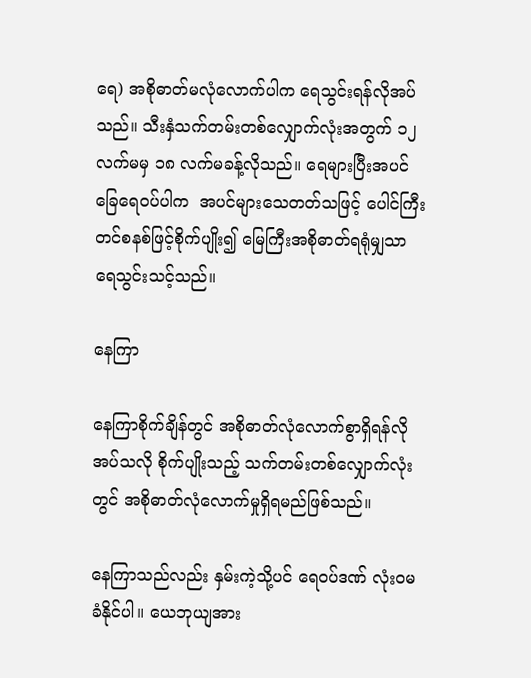ရေ) အစိုဓာတ်မလုံလောက်ပါက ရေသွင်းရန်လိုအပ်သည်။ သီးနှံသက်တမ်းတစ်လျှောက်လုံးအတွက် ၁၂ လက်မမှ ၁၈ လက်မခန့်လိုသည်။ ရေများပြီးအပင်ခြေရေဝပ်ပါက  အပင်များသေတတ်သဖြင့် ပေါင်ကြီးတင်စနစ်ဖြင့်စိုက်ပျိုး၍ မြေကြီးအစိုဓာတ်ရရုံမျှသာ ရေသွင်းသင့်သည်။

နေကြာ

နေကြာစိုက်ချိန်တွင် အစိုဓာတ်လုံလောက်စွာရှိရန်လိုအပ်သလို စိုက်ပျိုးသည့် သက်တမ်းတစ်လျှောက်လုံးတွင် အစိုဓာတ်လုံလောက်မှုရှိရမည်ဖြစ်သည်။

နေကြာသည်လည်း နှမ်းကဲ့သို့ပင် ရေဝပ်ဒဏ် လုံးဝမခံနိုင်ပါ။ ယေဘုယျအား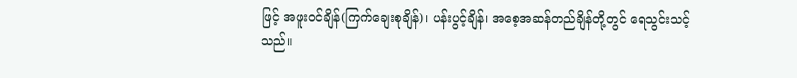ဖြင့် အဖူးဝင်ချိန်(ကြက်ချေးစုချိန်)၊ ပန်းပွင့်ချိန်၊ အစေ့အဆန်တည်ချိန်တို့တွင် ရေသွင်းသင့်သည်။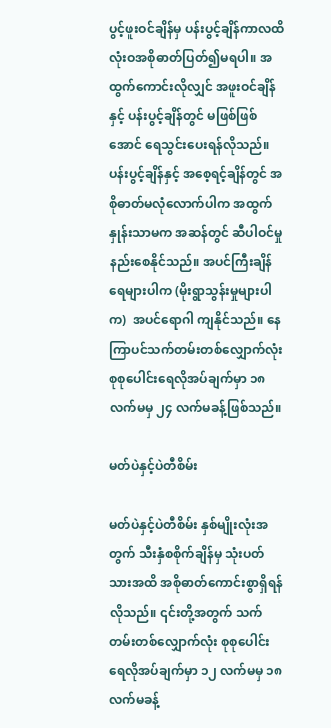ပွင့်ဖူးဝင်ချိန်မှ ပန်းပွင့်ချိန်ကာလထိ လုံးဝအစိုဓာတ်ပြတ်၍မရပါ။ အထွက်ကောင်းလိုလျှင် အဖူးဝင်ချိန်နှင့် ပန်းပွင့်ချိန်တွင် မဖြစ်ဖြစ်အောင် ရေသွင်းပေးရန်လိုသည်။ ပန်းပွင့်ချိန်နှင့် အစေ့ရင့်ချိန်တွင် အစိုဓာတ်မလုံလောက်ပါက အထွက်နှုန်းသာမက အဆန်တွင် ဆီပါဝင်မှုနည်းစေနိုင်သည်။ အပင်ကြီးချိန်ရေများပါက (မိုးရွာသွန်းမှုများပါက)  အပင်ရောဂါ ကျနိုင်သည်။ နေကြာပင်သက်တမ်းတစ်လျှောက်လုံး စုစုပေါင်းရေလိုအပ်ချက်မှာ ၁၈ လက်မမှ ၂၄ လက်မခန့်ဖြစ်သည်။

မတ်ပဲနှင့်ပဲတီစိမ်း

မတ်ပဲနှင့်ပဲတီစိမ်း နှစ်မျိုးလုံးအတွက် သီးနှံစစိုက်ချိန်မှ သုံးပတ်သားအထိ အစိုဓာတ်ကောင်းစွာရှိရန်လိုသည်။ ၎င်းတို့အတွက် သက်တမ်းတစ်လျှောက်လုံး စုစုပေါင်းရေလိုအပ်ချက်မှာ ၁၂ လက်မမှ ၁၈ လက်မခန့်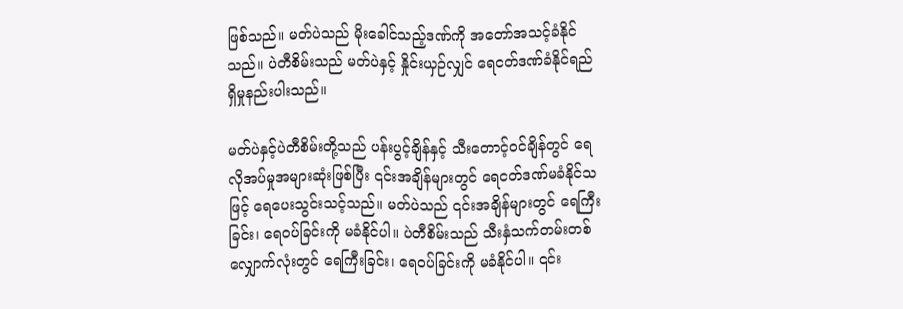ဖြစ်သည်။ မတ်ပဲသည် မိုးခေါင်သည့်ဒဏ်ကို အတော်အသင့်ခံနိုင်သည်။ ပဲတီစိမ်းသည် မတ်ပဲနှင့် နှိုင်းယှဉ်လျှင် ရေငတ်ဒဏ်ခံနိုင်ရည်ရှိမှုနည်းပါးသည်။

မတ်ပဲနှင့်ပဲတီစိမ်းတို့သည် ပန်းပွင့်ချိန်နှင့် သီးတောင့်ဝင်ချိန်တွင် ရေလိုအပ်မှုအများဆုံးဖြစ်ပြီး ၎င်းအချိန်များတွင် ရေငတ်ဒဏ်မခံနိုင်သဖြင့် ရေပေးသွင်းသင့်သည်။ မတ်ပဲသည် ၎င်းအချိန်များတွင် ရေကြီးခြင်း၊ ရေဝပ်ခြင်းကို မခံနိုင်ပါ။ ပဲတီစိမ်းသည် သီးနှံသက်တမ်းတစ်လျှောက်လုံးတွင် ရေကြီးခြင်း၊ ရေဝပ်ခြင်းကို မခံနိုင်ပါ။ ၎င်း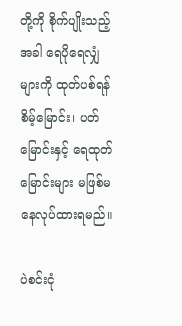တို့ကို စိုက်ပျိုးသည့်အခါ ရေပိုရေလျှံများကို ထုတ်ပစ်ရန် စိမ့်မြောင်း၊ ပတ်မြောင်းနှင့် ရေထုတ်မြောင်းများ မဖြစ်မနေလုပ်ထားရမည်။

ပဲစင်းငုံ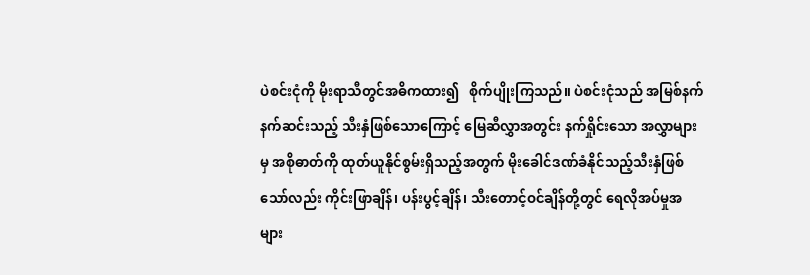ပဲစင်းငုံကို မိုးရာသီတွင်အဓိကထား၍   စိုက်ပျိုးကြသည်။ ပဲစင်းငုံသည် အမြစ်နက်နက်ဆင်းသည့် သီးနှံဖြစ်သောကြောင့် မြေဆီလွှာအတွင်း နက်ရှိုင်းသော အလွှာများမှ အစိုဓာတ်ကို ထုတ်ယူနိုင်စွမ်းရှိသည့်အတွက် မိုးခေါင်ဒဏ်ခံနိုင်သည့်သီးနှံဖြစ်သော်လည်း ကိုင်းဖြာချိန်၊ ပန်းပွင့်ချိန်၊ သီးတောင့်ဝင်ချိန်တို့တွင် ရေလိုအပ်မှုအများ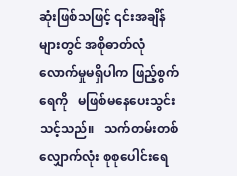ဆုံးဖြစ်သဖြင့် ၎င်းအချိန်များတွင် အစိုဓာတ်လုံလောက်မှုမရှိပါက ဖြည့်စွက်ရေကို   မဖြစ်မနေပေးသွင်းသင့်သည်။   သက်တမ်းတစ်လျှောက်လုံး စုစုပေါင်းရေ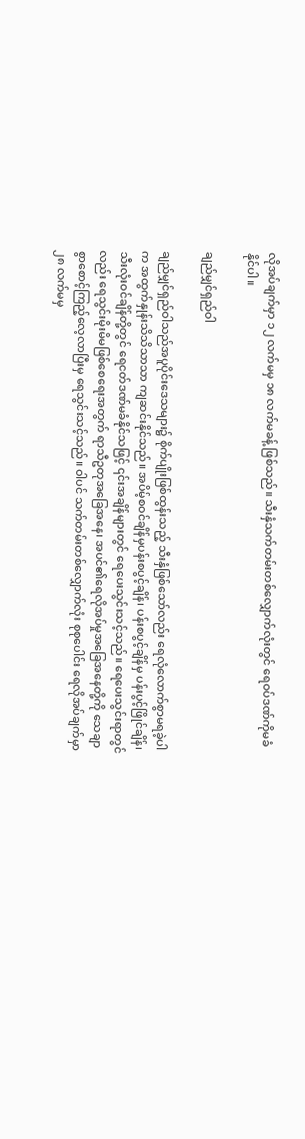လိုအပ်ချက်မှာ ၁၂ လက်မမှ ၁၈ လက်မခန့် ဖြစ်သည်။ သီးနှံသက်တမ်းတစ်လျှောက်လုံးတွင် ရေဝပ်ဒဏ်ကိုမခံနိုင်ပါ။

ချည်မျှင်ရှည်ဝါ

ချည်မျှင်ရှည်ဝါသည်အပူပိုင်းဒေသများ၌ စိုက်ပျိုးဖြစ်ထွန်းသည့် သီးနှံဖြစ်သော်လည်း ရေလုံလောက်စွာမရခဲ့ပါက အထွက်နှုန်းသိသိသာသာ ကျဆင်းနိုင်သည်။ အပိမ့်စဝင်ချိန်မှပန်းစပွင့်ချိန်၊ ပန်းစပွင့်ချိန်မှ ပန်းပွင့်ဖြိုင်ချိန်၊ သီးလုံးဝင်ချိန်တို့တွင် ရေငတ်ဒဏ်မခံနိုင်သဖြင့် ၎င်းအချိန်များတွင် ရေပေးသွင်းသင့်သည်။ ရေပေးသွင်းရာတွင်လည်း ရေသွင်းမိုးမိမဖြစ်စေရေးအတွက် ရာသီဥတုအခြေအနေ၊ အပင်၏ရေလိုအပ်မှုအခြေအနေတို့ကို သေချာစွာစောင့်ကြည့်လေ့လာပြီးမှ ရေသွင်းသင့်သည်။ ဝါပင် သက်တမ်းတစ်လျှောက်လုံး စုစုပေါင်း ရေလိုအပ်ချက်မှာ ၂၈ လက်မမှ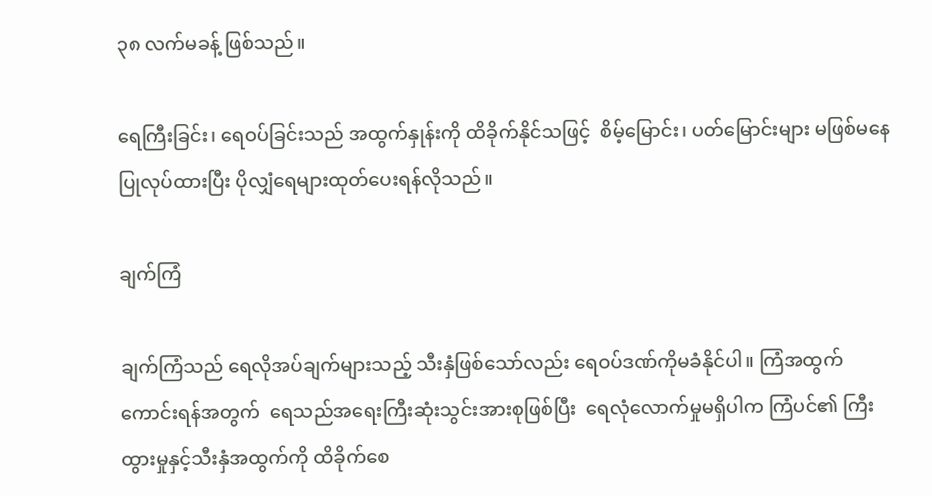၃၈ လက်မခန့် ဖြစ်သည်။

ရေကြီးခြင်း၊ ရေဝပ်ခြင်းသည် အထွက်နှုန်းကို ထိခိုက်နိုင်သဖြင့်  စိမ့်မြောင်း၊ ပတ်မြောင်းများ မဖြစ်မနေပြုလုပ်ထားပြီး ပိုလျှံရေများထုတ်ပေးရန်လိုသည်။

ချက်ကြံ

ချက်ကြံသည် ရေလိုအပ်ချက်များသည့် သီးနှံဖြစ်သော်လည်း ရေဝပ်ဒဏ်ကိုမခံနိုင်ပါ။ ကြံအထွက်ကောင်းရန်အတွက်  ရေသည်အရေးကြီးဆုံးသွင်းအားစုဖြစ်ပြီး  ရေလုံလောက်မှုမရှိပါက ကြံပင်၏ ကြီးထွားမှုနှင့်သီးနှံအထွက်ကို ထိခိုက်စေ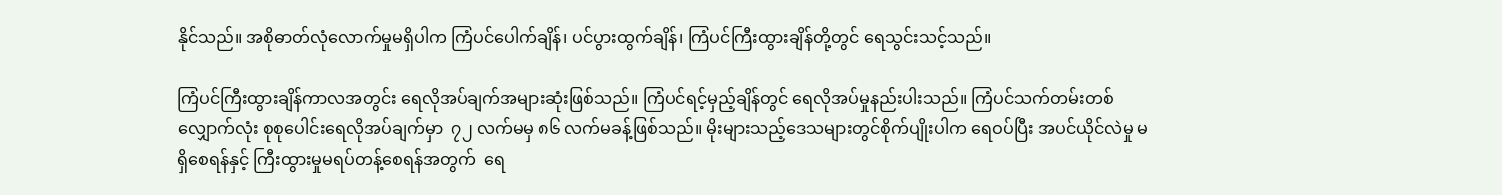နိုင်သည်။ အစိုဓာတ်လုံလောက်မှုမရှိပါက ကြံပင်ပေါက်ချိန်၊ ပင်ပွားထွက်ချိန်၊ ကြံပင်ကြီးထွားချိန်တို့တွင် ရေသွင်းသင့်သည်။

ကြံပင်ကြီးထွားချိန်ကာလအတွင်း ရေလိုအပ်ချက်အများဆုံးဖြစ်သည်။ ကြံပင်ရင့်မှည့်ချိန်တွင် ရေလိုအပ်မှုနည်းပါးသည်။ ကြံပင်သက်တမ်းတစ်လျှောက်လုံး စုစုပေါင်းရေလိုအပ်ချက်မှာ  ၇၂ လက်မမှ ၈၆ လက်မခန့်ဖြစ်သည်။ မိုးများသည့်ဒေသများတွင်စိုက်ပျိုးပါက ရေဝပ်ပြီး အပင်ယိုင်လဲမှု မရှိစေရန်နှင့် ကြီးထွားမှုမရပ်တန့်စေရန်အတွက်  ရေ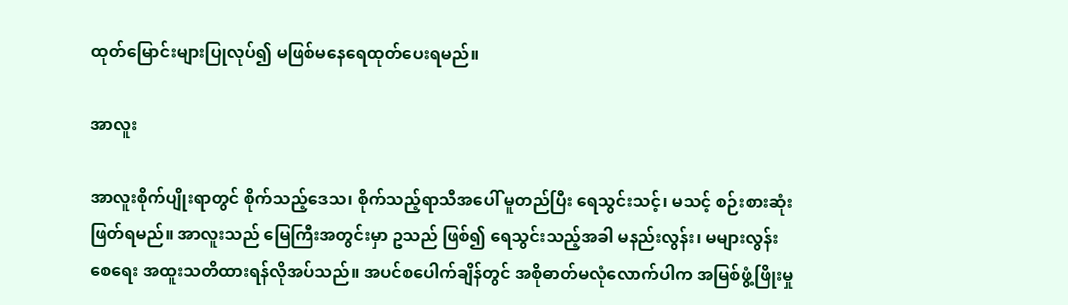ထုတ်မြောင်းများပြုလုပ်၍ မဖြစ်မနေရေထုတ်ပေးရမည်။

အာလူး

အာလူးစိုက်ပျိုးရာတွင် စိုက်သည့်ဒေသ၊ စိုက်သည့်ရာသီအပေါ် မူတည်ပြီး ရေသွင်းသင့်၊ မသင့် စဉ်းစားဆုံးဖြတ်ရမည်။ အာလူးသည် မြေကြီးအတွင်းမှာ ဥသည် ဖြစ်၍ ရေသွင်းသည့်အခါ မနည်းလွန်း၊ မများလွန်းစေရေး အထူးသတိထားရန်လိုအပ်သည်။ အပင်စပေါက်ချိန်တွင် အစိုဓာတ်မလုံလောက်ပါက အမြစ်ဖွံ့ဖြိုးမှု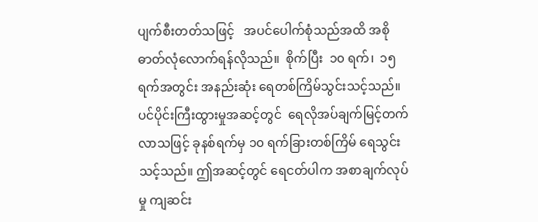ပျက်စီးတတ်သဖြင့်   အပင်ပေါက်စုံသည်အထိ အစိုဓာတ်လုံလောက်ရန်လိုသည်။  စိုက်ပြီး  ၁၀ ရက်၊  ၁၅ ရက်အတွင်း အနည်းဆုံး ရေတစ်ကြိမ်သွင်းသင့်သည်။ ပင်ပိုင်းကြီးထွားမှုအဆင့်တွင်  ရေလိုအပ်ချက်မြင့်တက်လာသဖြင့် ခုနစ်ရက်မှ ၁၀ ရက်ခြားတစ်ကြိမ် ရေသွင်းသင့်သည်။ ဤအဆင့်တွင် ရေငတ်ပါက အစာချက်လုပ်မှု ကျဆင်း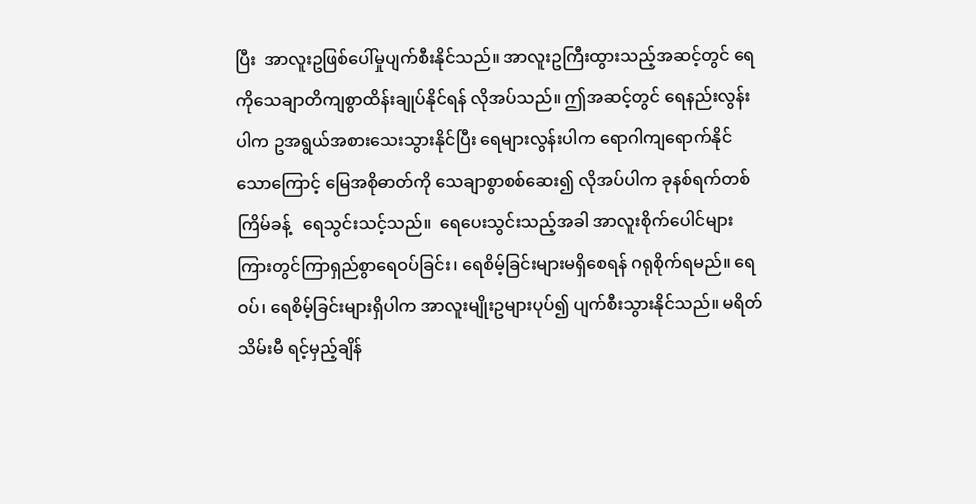ပြီး  အာလူးဥဖြစ်ပေါ်မှုပျက်စီးနိုင်သည်။ အာလူးဥကြီးထွားသည့်အဆင့်တွင် ရေကိုသေချာတိကျစွာထိန်းချုပ်နိုင်ရန် လိုအပ်သည်။ ဤအဆင့်တွင် ရေနည်းလွန်းပါက ဥအရွယ်အစားသေးသွားနိုင်ပြီး ရေများလွန်းပါက ရောဂါကျရောက်နိုင်သောကြောင့် မြေအစိုဓာတ်ကို သေချာစွာစစ်ဆေး၍ လိုအပ်ပါက ခုနစ်ရက်တစ်ကြိမ်ခန့်   ရေသွင်းသင့်သည်။  ရေပေးသွင်းသည့်အခါ အာလူးစိုက်ပေါင်များကြားတွင်ကြာရှည်စွာရေဝပ်ခြင်း၊ ရေစိမ့်ခြင်းများမရှိစေရန် ဂရုစိုက်ရမည်။ ရေဝပ်၊ ရေစိမ့်ခြင်းများရှိပါက အာလူးမျိုးဥများပုပ်၍ ပျက်စီးသွားနိုင်သည်။ မရိတ်သိမ်းမီ ရင့်မှည့်ချိန်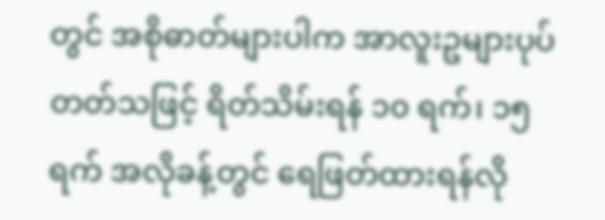တွင် အစိုဓာတ်များပါက အာလူးဥများပုပ်တတ်သဖြင့် ရိတ်သိမ်းရန် ၁၀ ရက်၊ ၁၅ ရက် အလိုခန့်တွင် ရေဖြတ်ထားရန်လို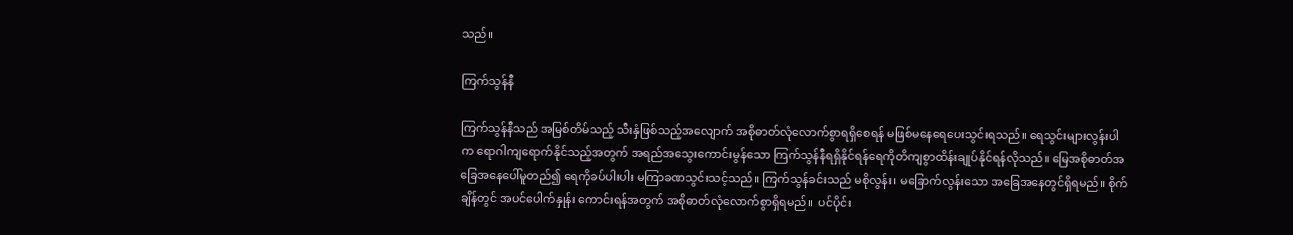သည်။

ကြက်သွန်နီ

ကြက်သွန်နီသည် အမြစ်တိမ်သည့် သီးနှံဖြစ်သည့်အလျောက် အစိုဓာတ်လုံလောက်စွာရရှိစေရန် မဖြစ်မနေရေပေးသွင်းရသည်။ ရေသွင်းများလွန်းပါက ရောဂါကျရောက်နိုင်သည့်အတွက် အရည်အသွေးကောင်းမွန်သော ကြက်သွန်နီရရှိနိုင်ရန်ရေကိုတိကျစွာထိန်းချုပ်နိုင်ရန်လိုသည်။ မြေအစိုဓာတ်အခြေအနေပေါ်မူတည်၍ ရေကိုခပ်ပါးပါး မကြာခဏသွင်းသင့်သည်။ ကြက်သွန်ခင်းသည် မစိုလွန်း၊ မခြောက်လွန်းသော အခြေအနေတွင်ရှိရမည်။ စိုက်ချိန်တွင် အပင်ပေါက်နှုန်း ကောင်းရန်အတွက် အစိုဓာတ်လုံလောက်စွာရှိရမည်။  ပင်ပိုင်း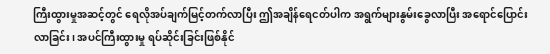ကြီးထွားမှုအဆင့်တွင် ရေလိုအပ်ချက်မြင့်တက်လာပြီး ဤအချိန်ရေငတ်ပါက အရွက်များနွမ်းခွေလာပြီး အရောင်ပြောင်းလာခြင်း၊ အပင်ကြီးထွားမှု ရပ်ဆိုင်းခြင်းဖြစ်နိုင်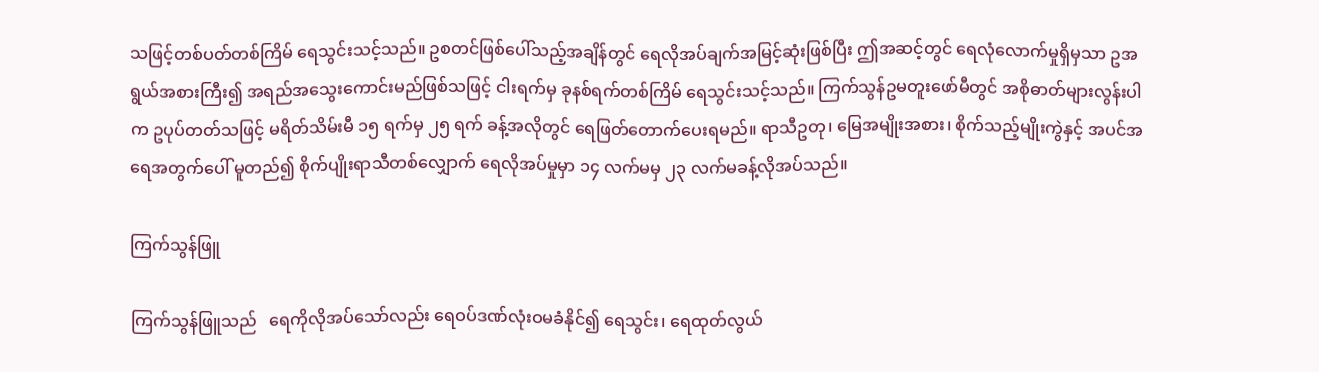သဖြင့်တစ်ပတ်တစ်ကြိမ် ရေသွင်းသင့်သည်။ ဥစတင်ဖြစ်ပေါ်သည့်အချိန်တွင် ရေလိုအပ်ချက်အမြင့်ဆုံးဖြစ်ပြီး ဤအဆင့်တွင် ရေလုံလောက်မှုရှိမှသာ ဥအရွယ်အစားကြီး၍ အရည်အသွေးကောင်းမည်ဖြစ်သဖြင့် ငါးရက်မှ ခုနစ်ရက်တစ်ကြိမ် ရေသွင်းသင့်သည်။ ကြက်သွန်ဥမတူးဖော်မီတွင် အစိုဓာတ်များလွန်းပါက ဥပုပ်တတ်သဖြင့် မရိတ်သိမ်းမီ ၁၅ ရက်မှ ၂၅ ရက် ခန့်အလိုတွင် ရေဖြတ်တောက်ပေးရမည်။ ရာသီဥတု၊ မြေအမျိုးအစား၊ စိုက်သည့်မျိုးကွဲနှင့် အပင်အရေအတွက်ပေါ် မူတည်၍ စိုက်ပျိုးရာသီတစ်လျှောက် ရေလိုအပ်မှုမှာ ၁၄ လက်မမှ ၂၃ လက်မခန့်လိုအပ်သည်။

ကြက်သွန်ဖြူ

ကြက်သွန်ဖြူသည်   ရေကိုလိုအပ်သော်လည်း ရေဝပ်ဒဏ်လုံးဝမခံနိုင်၍ ရေသွင်း၊ ရေထုတ်လွယ်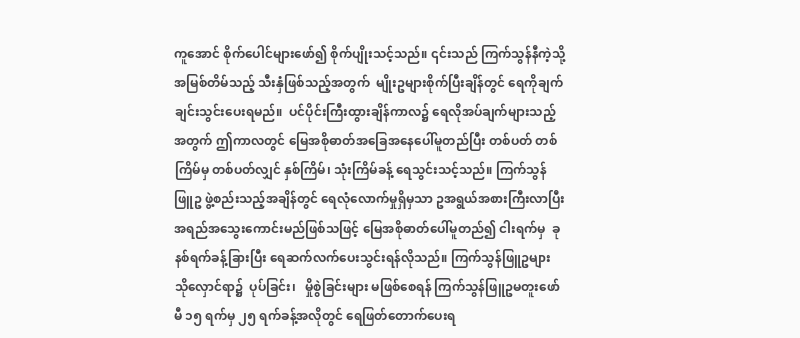ကူအောင် စိုက်ပေါင်များဖော်၍ စိုက်ပျိုးသင့်သည်။ ၎င်းသည် ကြက်သွန်နီကဲ့သို့ အမြစ်တိမ်သည့် သီးနှံဖြစ်သည့်အတွက်  မျိုးဥများစိုက်ပြီးချိန်တွင် ရေကိုချက်ချင်းသွင်းပေးရမည်။  ပင်ပိုင်းကြီးထွားချိန်ကာလ၌ ရေလိုအပ်ချက်များသည့်အတွက် ဤကာလတွင် မြေအစိုဓာတ်အခြေအနေပေါ်မူတည်ပြီး တစ်ပတ် တစ်ကြိမ်မှ တစ်ပတ်လျှင် နှစ်ကြိမ်၊ သုံးကြိမ်ခန့် ရေသွင်းသင့်သည်။ ကြက်သွန်ဖြူဥ ဖွဲ့စည်းသည့်အချိန်တွင် ရေလုံလောက်မှုရှိမှသာ ဥအရွယ်အစားကြီးလာပြီး   အရည်အသွေးကောင်းမည်ဖြစ်သဖြင့် မြေအစိုဓာတ်ပေါ်မူတည်၍ ငါးရက်မှ  ခုနစ်ရက်ခန့်ခြားပြီး ရေဆက်လက်ပေးသွင်းရန်လိုသည်။ ကြက်သွန်ဖြူဥများ သိုလှောင်ရာ၌  ပုပ်ခြင်း၊   မှိုစွဲခြင်းများ မဖြစ်စေရန် ကြက်သွန်ဖြူဥမတူးဖော်မီ ၁၅ ရက်မှ ၂၅ ရက်ခန့်အလိုတွင် ရေဖြတ်တောက်ပေးရ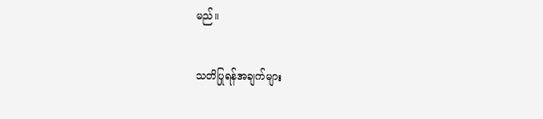မည်။

သတိပြုရန်အချက်များ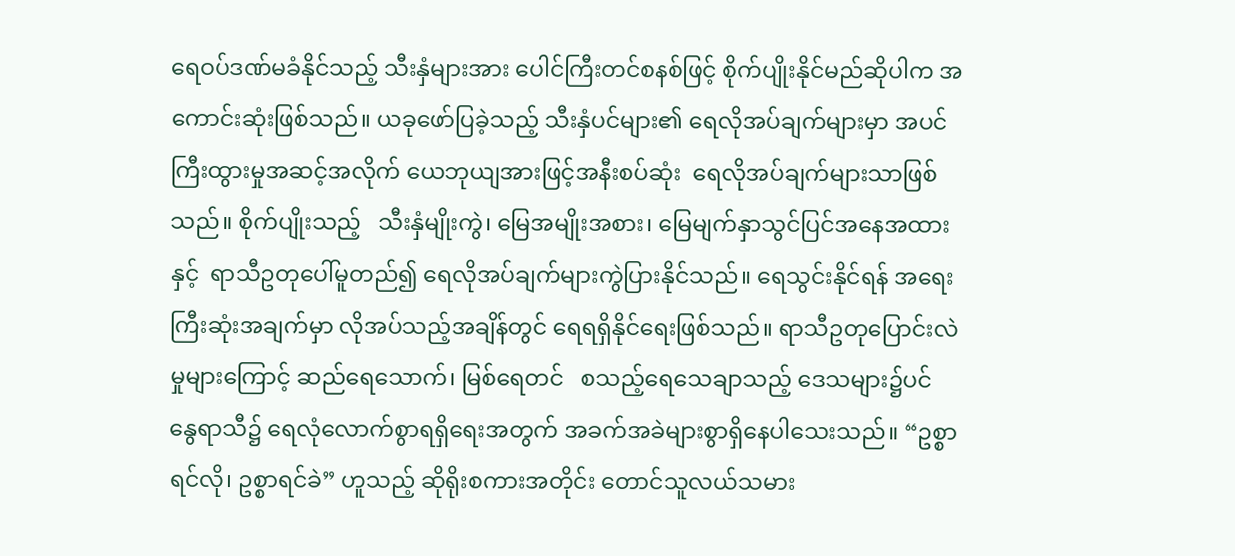ရေဝပ်ဒဏ်မခံနိုင်သည့် သီးနှံများအား ပေါင်ကြီးတင်စနစ်ဖြင့် စိုက်ပျိုးနိုင်မည်ဆိုပါက အကောင်းဆုံးဖြစ်သည်။ ယခုဖော်ပြခဲ့သည့် သီးနှံပင်များ၏ ရေလိုအပ်ချက်များမှာ အပင်ကြီးထွားမှုအဆင့်အလိုက် ယေဘုယျအားဖြင့်အနီးစပ်ဆုံး  ရေလိုအပ်ချက်များသာဖြစ်သည်။ စိုက်ပျိုးသည့်   သီးနှံမျိုးကွဲ၊ မြေအမျိုးအစား၊ မြေမျက်နှာသွင်ပြင်အနေအထားနှင့်  ရာသီဥတုပေါ်မူတည်၍ ရေလိုအပ်ချက်များကွဲပြားနိုင်သည်။ ရေသွင်းနိုင်ရန် အရေးကြီးဆုံးအချက်မှာ လိုအပ်သည့်အချိန်တွင် ရေရရှိနိုင်ရေးဖြစ်သည်။ ရာသီဥတုပြောင်းလဲမှုများကြောင့် ဆည်ရေသောက်၊ မြစ်ရေတင်   စသည့်ရေသေချာသည့် ဒေသများ၌ပင် နွေရာသီ၌ ရေလုံလောက်စွာရရှိရေးအတွက် အခက်အခဲများစွာရှိနေပါသေးသည်။ “ဥစ္စာရင်လို၊ ဥစ္စာရင်ခဲ” ဟူသည့် ဆိုရိုးစကားအတိုင်း တောင်သူလယ်သမား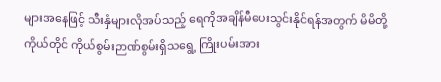များအနေဖြင့် သီးနှံများလိုအပ်သည့် ရေကိုအချိန်မီပေးသွင်းနိုင်ရန်အတွက် မိမိတို့ကိုယ်တိုင် ကိုယ်စွမ်းဉာဏ်စွမ်းရှိသရွေ့ ကြိုးပမ်းအား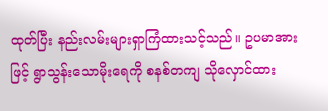ထုတ်ပြီး နည်းလမ်းများရှာကြံထားသင့်သည်။ ဥပမာအားဖြင့် ရွာသွန်းသောမိုးရေကို စနစ်တကျ သိုလှောင်ထား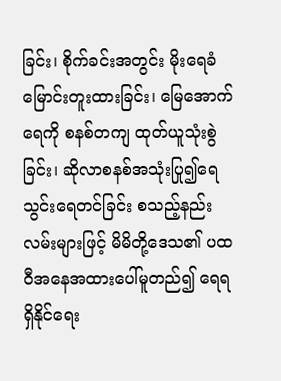ခြင်း၊ စိုက်ခင်းအတွင်း မိုးရေခံမြောင်းတူးထားခြင်း၊ မြေအောက်ရေကို စနစ်တကျ ထုတ်ယူသုံးစွဲခြင်း၊ ဆိုလာစနစ်အသုံးပြု၍ရေသွင်းရေတင်ခြင်း စသည့်နည်းလမ်းများဖြင့် မိမိတို့ဒေသ၏ ပထဝီအနေအထားပေါ်မူတည်၍ ရေရရှိနိုင်ရေး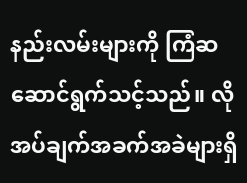နည်းလမ်းများကို ကြံဆဆောင်ရွက်သင့်သည်။ လိုအပ်ချက်အခက်အခဲများရှိ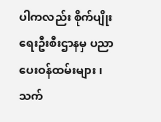ပါကလည်း စိုက်ပျိုးရေးဦးစီးဌာနမှ ပညာပေးဝန်ထမ်းများ၊   သက်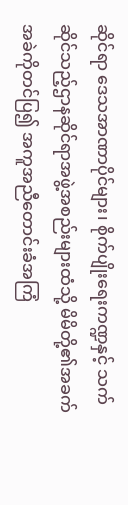ဆိုင်ရာ ဒေသအာဏာပိုင်များ၊ စိုက်ပျိုးရေးကဏ္ဍနှင့် သက်ဆိုင်သည့်ဌာနဆိုင်ရာအဖွဲ့အစည်းများထံသို့ မိမိတို့၏အခက်အခဲကိုတင်ပြ၍ အကူအညီတောင်းခံအကြံ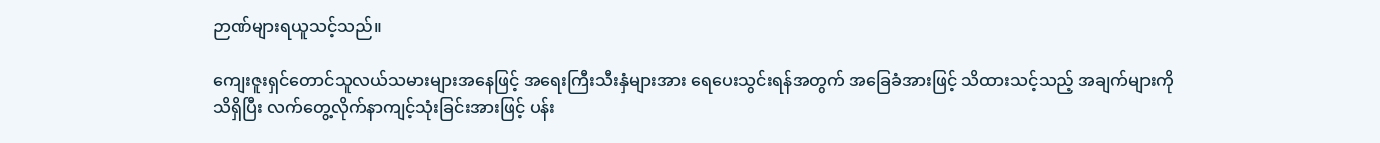ဉာဏ်များရယူသင့်သည်။

ကျေးဇူးရှင်တောင်သူလယ်သမားများအနေဖြင့် အရေးကြီးသီးနှံများအား ရေပေးသွင်းရန်အတွက် အခြေခံအားဖြင့် သိထားသင့်သည့် အချက်များကိုသိရှိပြီး လက်တွေ့လိုက်နာကျင့်သုံးခြင်းအားဖြင့် ပန်း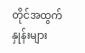တိုင်အထွက်နှုန်းများ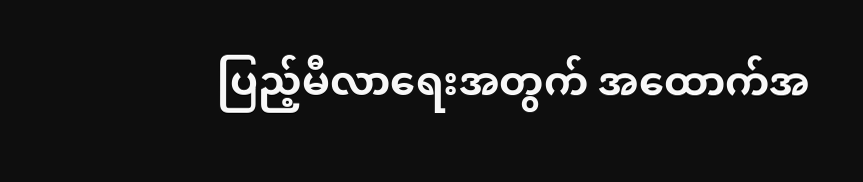ပြည့်မီလာရေးအတွက် အထောက်အ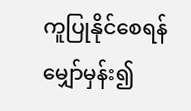ကူပြုနိုင်စေရန်မျှော်မှန်း၍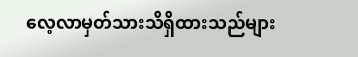လေ့လာမှတ်သားသိရှိထားသည်များ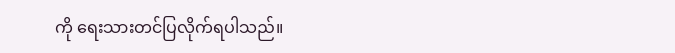ကို ရေးသားတင်ပြလိုက်ရပါသည်။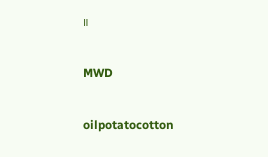။

MWD

oilpotatocotton